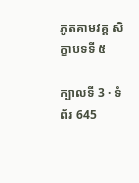ភូតគាមវគ្គ សិក្ខាបទទី ៥

ក្បាលទី 3 · ទំព័រ 645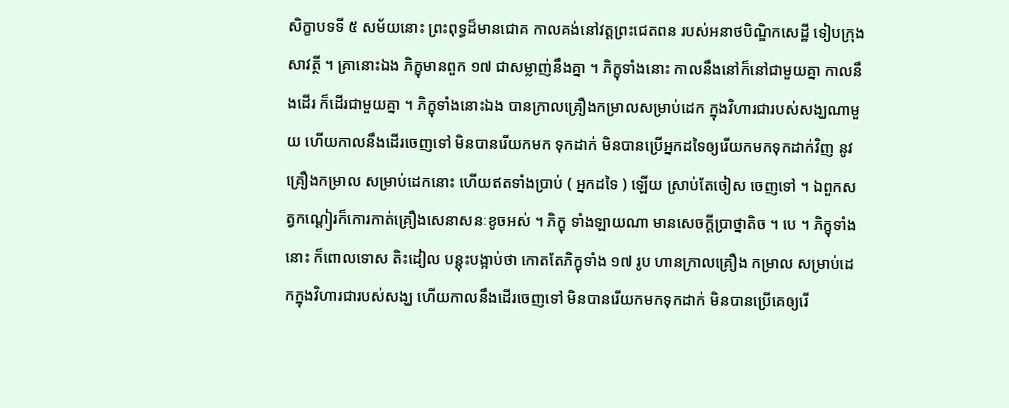សិក្ខាបទទី ៥ សម័យនោះ ព្រះពុទ្ធដ៏មានជោគ កាលគង់នៅវត្តព្រះជេតពន របស់អនាថបិណ្ឌិកសេដ្ឋី ទៀបក្រុងសាវត្ថី ។ គ្រានោះឯង ភិក្ខុមានពួក ១៧ ជាសម្លាញ់នឹងគ្នា ។ ភិក្ខុទាំងនោះ កាលនឹងនៅក៏នៅជាមួយគ្នា កាលនឹងដើរ ក៏ដើរជាមួយគ្នា ។ ភិក្ខុទាំងនោះឯង បានក្រាលគ្រឿងកម្រាលសម្រាប់ដេក ក្នុងវិហារជារបស់សង្ឃណាមួយ ហើយកាលនឹងដើរចេញទៅ មិនបានរើយកមក ទុកដាក់ មិនបានប្រើអ្នកដទៃឲ្យរើយកមកទុកដាក់វិញ នូវគ្រឿងកម្រាល សម្រាប់ដេកនោះ ហើយឥតទាំងប្រាប់ ( អ្នកដទៃ ) ឡើយ ស្រាប់តែចៀស ចេញទៅ ។ ឯពួកសត្វកណ្តៀរក៏កោរកាត់គ្រឿងសេនាសនៈខូចអស់ ។ ភិក្ខុ ទាំងឡាយណា មានសេចក្តីប្រាថ្នាតិច ។ បេ ។ ភិក្ខុទាំងនោះ ក៏ពោលទោស តិះដៀល បន្តុះបង្អាប់ថា កោតតែភិក្ខុទាំង ១៧ រូប ហានក្រាលគ្រឿង កម្រាល សម្រាប់ដេកក្នុងវិហារជារបស់សង្ឃ ហើយកាលនឹងដើរចេញទៅ មិនបានរើយកមកទុកដាក់ មិនបានប្រើគេឲ្យរើ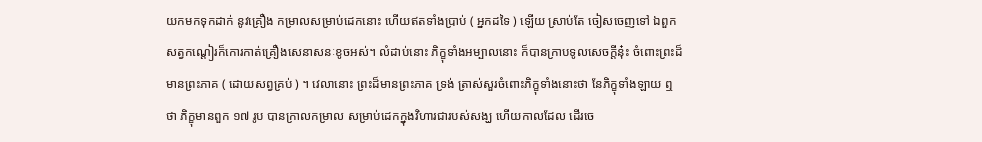យកមកទុកដាក់ នូវគ្រឿង កម្រាលសម្រាប់ដេកនោះ ហើយឥតទាំងប្រាប់ ( អ្នកដទៃ ) ឡើយ ស្រាប់តែ ចៀសចេញទៅ ឯពួកសត្វកណ្តៀរក៏កោរកាត់គ្រឿងសេនាសនៈខូចអស់។ លំដាប់នោះ ភិក្ខុទាំងអម្បាលនោះ ក៏បានក្រាបទូលសេចក្តីនុ៎ះ ចំពោះព្រះដ៏ មានព្រះភាគ ( ដោយសព្វគ្រប់ ) ។ វេលានោះ ព្រះដ៏មានព្រះភាគ ទ្រង់ ត្រាស់សួរចំពោះភិក្ខុទាំងនោះថា នែភិក្ខុទាំងឡាយ ឮថា ភិក្ខុមានពួក ១៧ រូប បានក្រាលកម្រាល សម្រាប់ដេកក្នុងវិហារជារបស់សង្ឃ ហើយកាលដែល ដើរចេ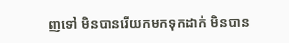ញទៅ មិនបានរើយកមកទុកដាក់ មិនបាន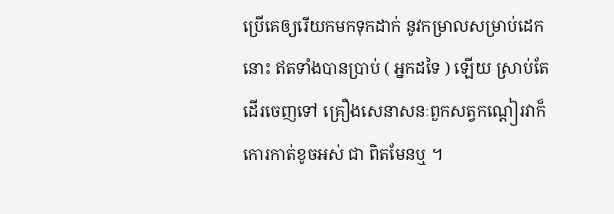ប្រើគេឲ្យរើយកមកទុកដាក់ នូវកម្រាលសម្រាប់ដេកនោះ ឥតទាំងបានប្រាប់ ( អ្នកដទៃ ) ឡើយ ស្រាប់តែ ដើរចេញទៅ គ្រឿងសេនាសនៈពួកសត្វកណ្តៀរវាក៏កោរកាត់ខូចអស់ ជា ពិតមែនឬ ។